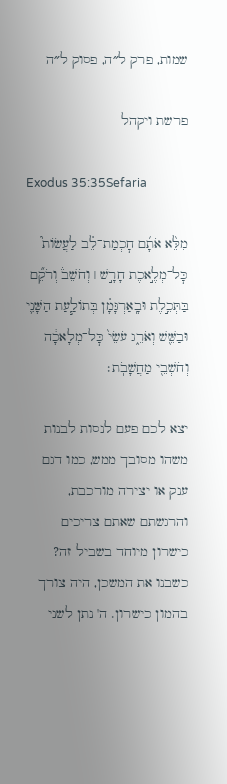שמות, פרק ל״ה, פסוק ל״ה

פרשת ויקהל

Exodus 35:35Sefaria

מִלֵּ֨א אֹתָ֜ם חׇכְמַת־לֵ֗ב לַעֲשׂוֹת֮ כׇּל־מְלֶ֣אכֶת חָרָ֣שׁ ׀ וְחֹשֵׁב֒ וְרֹקֵ֞ם בַּתְּכֵ֣לֶת וּבָֽאַרְגָּמָ֗ן בְּתוֹלַ֧עַת הַשָּׁנִ֛י וּבַשֵּׁ֖שׁ וְאֹרֵ֑ג עֹשֵׂי֙ כׇּל־מְלָאכָ֔ה וְחֹשְׁבֵ֖י מַחֲשָׁבֹֽת׃

יצא לכם פעם לנסות לבנות משהו מסובך ממש, כמו דגם ענק או יצירה מורכבת, והרגשתם שאתם צריכים כישרון מיוחד בשביל זה? כשבנו את המשכן, היה צורך בהמון כישרון. ה' נתן לשני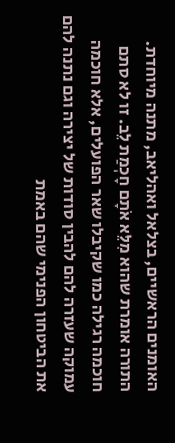האומנים הראשיים, בצלאל ואהליאב, מתנה מיוחדת. התורה אומרת שהוא מִלֵּא אֹתָם חָכְמַת לֵב. זו לא סתם חוכמה רגילה כמו שקיבלו שאר הפועלים, אלא חוכמה עמוקה שעזרה להם להבין סודות של יצירה וגם נתנה להם את הביטחון הפנימי שהם באמת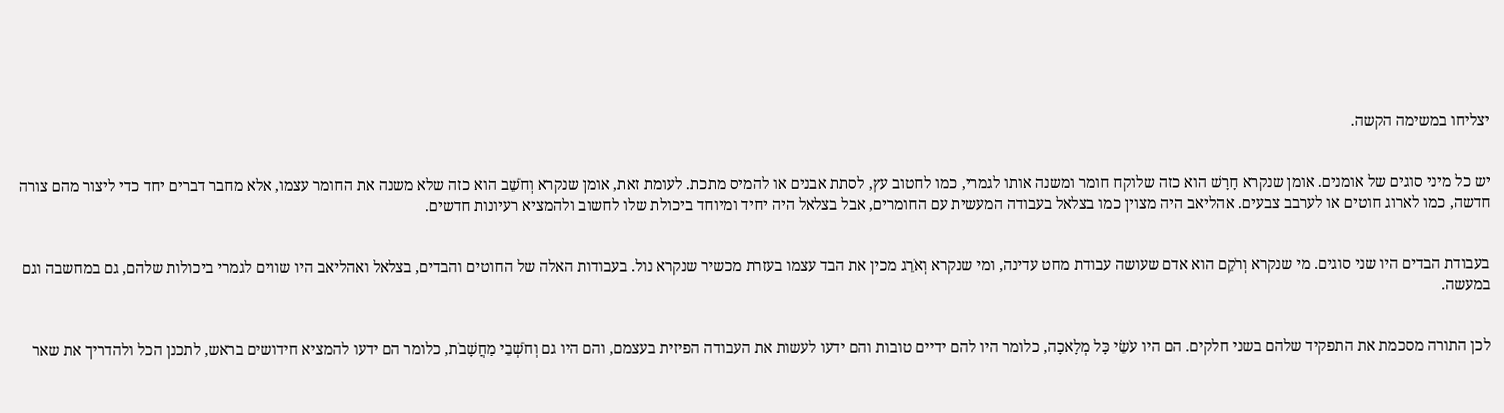יצליחו במשימה הקשה.


יש כל מיני סוגים של אומנים. אומן שנקרא חָרָשׁ הוא כזה שלוקח חומר ומשנה אותו לגמרי, כמו לחטוב עץ, לסתת אבנים או להמיס מתכת. לעומת זאת, אומן שנקרא וְחֹשֵׁב הוא כזה שלא משנה את החומר עצמו, אלא מחבר דברים יחד כדי ליצור מהם צורה חדשה, כמו לארוג חוטים או לערבב צבעים. אהליאב היה מצוין כמו בצלאל בעבודה המעשית עם החומרים, אבל בצלאל היה יחיד ומיוחד ביכולת שלו לחשוב ולהמציא רעיונות חדשים.


בעבודת הבדים היו שני סוגים. מי שנקרא וְרֹקֵם הוא אדם שעושה עבודת מחט עדינה, ומי שנקרא וְאֹרֵג מכין את הבד עצמו בעזרת מכשיר שנקרא נול. בעבודות האלה של החוטים והבדים, בצלאל ואהליאב היו שווים לגמרי ביכולות שלהם, גם במחשבה וגם במעשה.


לכן התורה מסכמת את התפקיד שלהם בשני חלקים. הם היו עֹשֵׂי כָּל מְלָאכָה, כלומר היו להם ידיים טובות והם ידעו לעשות את העבודה הפיזית בעצמם, והם היו גם וְחֹשְׁבֵי מַחֲשָׁבֹת, כלומר הם ידעו להמציא חידושים בראש, לתכנן הכל ולהדריך את שאר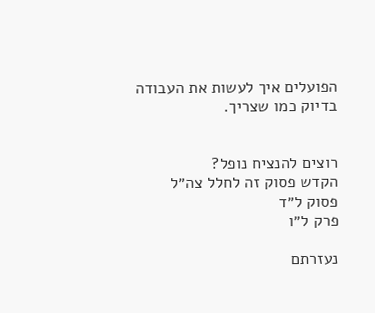הפועלים איך לעשות את העבודה בדיוק כמו שצריך.


רוצים להנציח נופל?
הקדש פסוק זה לחלל צה״ל
פסוק ל״ד
פרק ל״ו

נעזרתם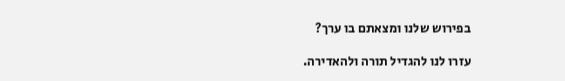בפירוש שלנו ומצאתם בו ערך?

עזרו לנו להגדיל תורה ולהאדירה.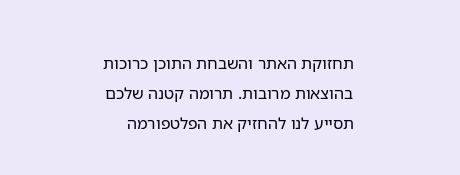תחזוקת האתר והשבחת התוכן כרוכות בהוצאות מרובות. תרומה קטנה שלכם תסייע לנו להחזיק את הפלטפורמה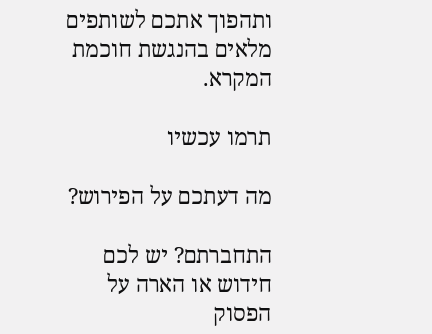ותהפוך אתכם לשותפים מלאים בהנגשת חוכמת המקרא.

תרמו עכשיו

מה דעתכם על הפירוש?

התחברתם? יש לכם חידוש או הארה על הפסוק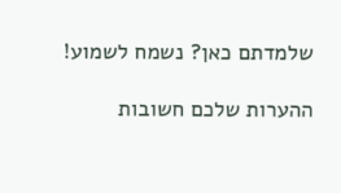שלמדתם כאן? נשמח לשמוע!

ההערות שלכם חשובות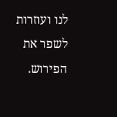לנו ועוזרות לשפר את הפירוש.